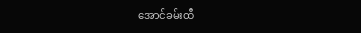အောင်ခမ်းထီ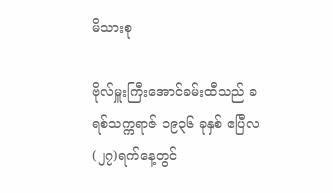မိသားစု

ဗိုလ်မှူးကြီးအောင်ခမ်းထီသည် ခရစ်သက္ကရာဇ် ၁၉၃၆ ခုနှစ် ဧပြီလ (၂၇)ရက်နေ့တွင်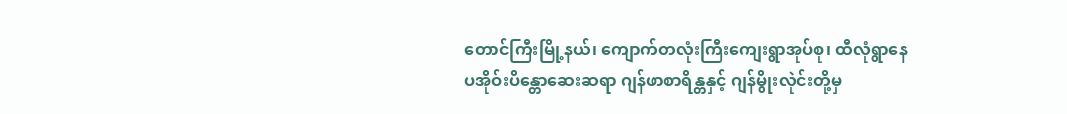တောင်ကြီးမြို့နယ်၊ ကျောက်တလုံးကြီးကျေးရွာအုပ်စု၊ ထီလုံရွာနေ ပအိုဝ်းပိန္တောဆေးဆရာ ဂျန်ဖာစာရိန္တနှင့် ဂျန်မွိုးလုဲင်းတို့မှ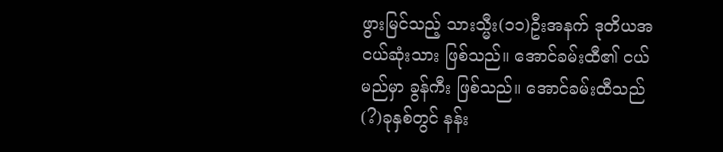ဖွားမြင်သည့် သားသ္မီး(၁၁)ဦးအနက် ဒုတိယအငယ်ဆုံးသား ဖြစ်သည်။ အောင်ခမ်းထီ၏ ငယ်မည်မှာ ခွန်ကီး ဖြစ်သည်။ အောင်ခမ်းထီသည် (?)ခုနှစ်တွင် နန်း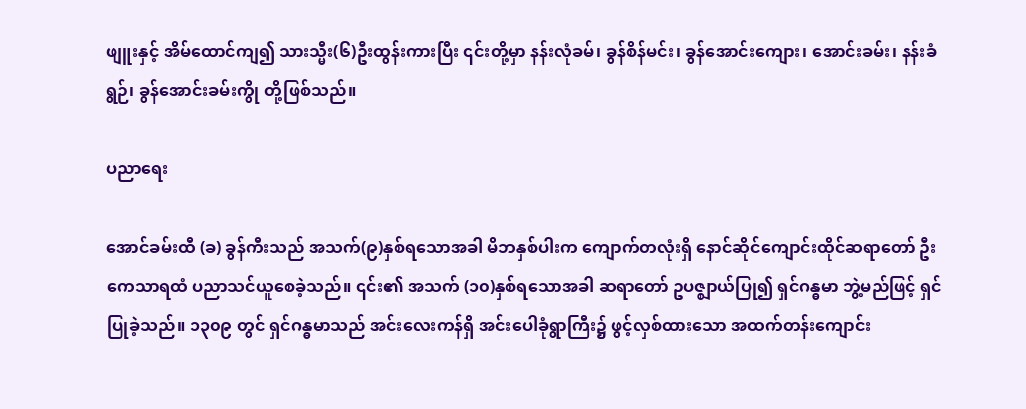ဖျူးနှင့် အိမ်ထောင်ကျ၍ သားသ္မီး(၆)ဦးထွန်းကားပြီး ၎င်းတို့မှာ နန်းလုံခမ်၊ ခွန်စိန်မင်း၊ ခွန်အောင်းကျေား၊ အောင်းခမ်း၊ နန်းခံရွဉ်၊ ခွန်အောင်းခမ်းကွို တို့ဖြစ်သည်။

ပညာရေး

အောင်ခမ်းထီ (ခ) ခွန်ကီးသည် အသက်(၉)နှစ်ရသောအခါ မိဘနှစ်ပါးက ကျောက်တလုံးရှိ နောင်ဆိုင်ကျောင်းထိုင်ဆရာတော် ဦးကေသာရထံ ပညာသင်ယူစေခဲ့သည်။ ၎င်း၏ အသက် (၁၀)နှစ်ရသောအခါ ဆရာတော် ဥပဇ္ဈာယ်ပြု၍ ရှင်ဂန္ဓမာ ဘွဲ့မည်ဖြင့် ရှင်ပြုခဲ့သည်။ ၁၃၀၉ တွင် ရှင်ဂန္ဓမာသည် အင်းလေးကန်ရှိ အင်းပေါခုံရွာကြီး၌ ဖွင့်လှစ်ထားသော အထက်တန်းကျောင်း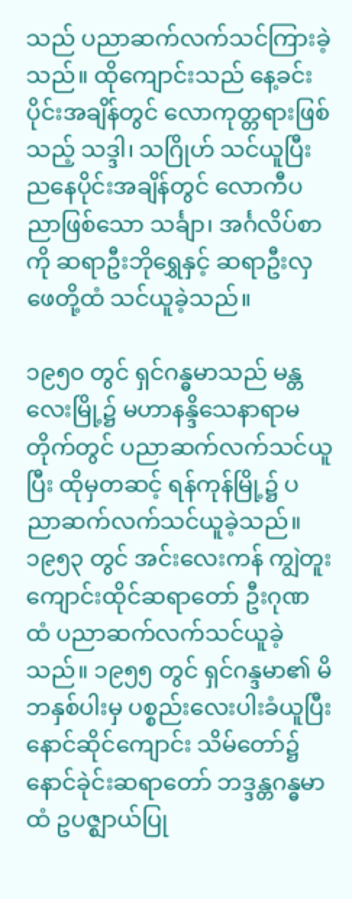သည် ပညာဆက်လက်သင်ကြားခဲ့သည်။ ထိုကျောင်းသည် နေ့ခင်းပိုင်းအချိန်တွင် လောကုတ္တရားဖြစ်သည့် သဒ္ဒါ၊ သဂြိုဟ် သင်ယူပြီး ညနေပိုင်းအချိန်တွင် လောကီပညာဖြစ်သော သင်္ချာ၊ အင်္ဂလိပ်စာကို ဆရာဦးဘိုရွှေနှင့် ဆရာဦးလှဖေတို့ထံ သင်ယူခဲ့သည်။

၁၉၅၀ တွင် ရှင်ဂန္ဓမာသည် မန္တလေးမြို့၌ မဟာနန္ဒိသေနာရာမတိုက်တွင် ပညာဆက်လက်သင်ယူပြီး ထိုမှတဆင့် ရန်ကုန်မြို့၌ ပညာဆက်လက်သင်ယူခဲ့သည်။ ၁၉၅၃ တွင် အင်းလေးကန် ကျွဲတူးကျောင်းထိုင်ဆရာတော် ဦးဂုဏထံ ပညာဆက်လက်သင်ယူခဲ့သည်။ ၁၉၅၅ တွင် ရှင်ဂန္ဒမာ၏ မိဘနှစ်ပါးမှ ပစ္စည်းလေးပါးခံယူပြီး နောင်ဆိုင်ကျောင်း သိမ်တော်၌ နောင်ခုဲင်းဆရာတော် ဘဒ္ဒန္တဂန္ဓမာထံ ဥပဇ္ဈာယ်ပြု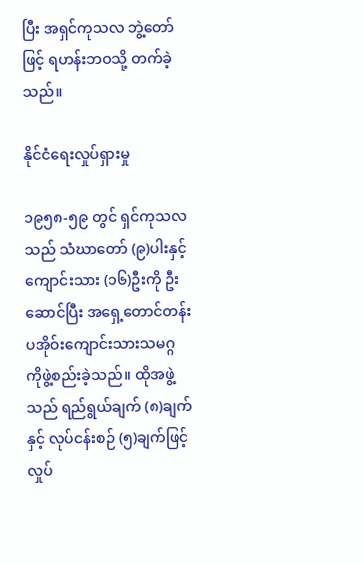ပြီး အရှင်ကုသလ ဘွဲ့တော်ဖြင့် ရဟန်းဘဝသို့ တက်ခဲ့သည်။

နိုင်ငံရေးလှုပ်ရှားမှု

၁၉၅၈-၅၉ တွင် ရှင်ကုသလသည် သံဃာတော် (၉)ပါးနှင့် ကျောင်းသား (၁၆)ဦးကို ဦးဆောင်ပြီး အရှေ့တောင်တန်း ပအိုဝ်းကျောင်းသားသမဂ္ဂ ကိုဖွဲ့စည်းခဲ့သည်။ ထိုအဖွဲ့သည် ရည်ရွယ်ချက် (၈)ချက်နှင့် လုပ်ငန်းစဉ် (၅)ချက်ဖြင့် လှုပ်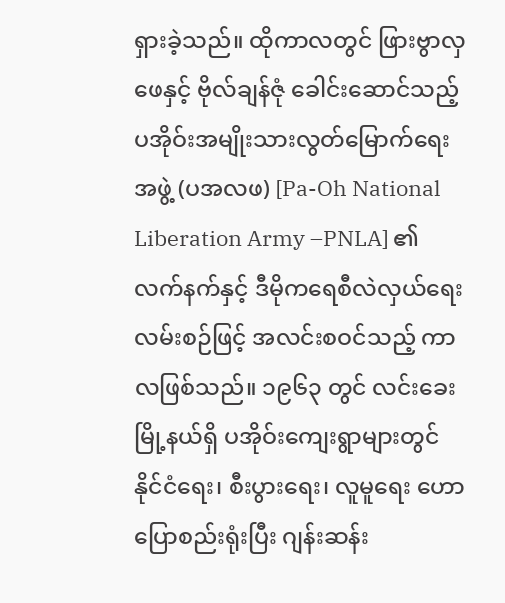ရှားခဲ့သည်။ ထိုကာလတွင် ဖြားဗွာလှဖေနှင့် ဗိုလ်ချန်ဇုံ ခေါင်းဆောင်သည့် ပအိုဝ်းအမျိုးသားလွတ်မြောက်ရေးအဖွဲ့ (ပအလဖ) [Pa-Oh National Liberation Army –PNLA] ၏ လက်နက်နှင့် ဒီမိုကရေစီလဲလှယ်ရေးလမ်းစဉ်ဖြင့် အလင်းစဝင်သည့် ကာလဖြစ်သည်။ ၁၉၆၃ တွင် လင်းခေးမြို့နယ်ရှိ ပအိုဝ်းကျေးရွာများတွင် နိုင်ငံရေး၊ စီးပွားရေး၊ လူမူရေး ဟောပြောစည်းရုံးပြီး ဂျန်းဆန်း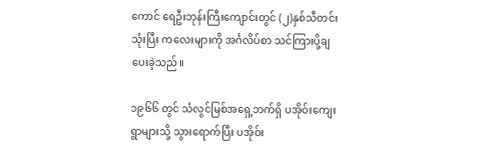ကောင် ရေဦးဘုန်းကြီးကျောင်းတွင် (၂)နှစ်သီတင်းသုံးပြီး ကလေးများကို အင်္ဂလိပ်စာ သင်ကြားပို့ချပေးခဲ့သည်။

၁၉၆၆ တွင် သံလွင်မြစ်အရှေ့ဘက်ရှိ ပအိုဝ်းကျေးရွာများသို့ သွားရောက်ပြီး ပအိုဝ်း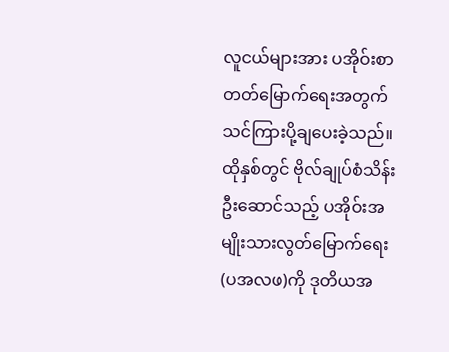လူငယ်များအား ပအိုဝ်းစာတတ်မြောက်ရေးအတွက် သင်ကြားပို့ချပေးခဲ့သည်။ ထိုနှစ်တွင် ဗိုလ်ချုပ်စံသိန်း ဦးဆောင်သည့် ပအိုဝ်းအမျိုးသားလွတ်မြောက်ရေး (ပအလဖ)ကို ဒုတိယအ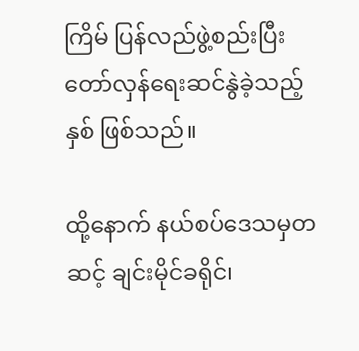ကြိမ် ပြန်လည်ဖွဲ့စည်းပြီး တော်လှန်ရေးဆင်နွဲခဲ့သည့်နှစ် ဖြစ်သည်။

ထို့နောက် နယ်စပ်ဒေသမှတဆင့် ချင်းမိုင်ခရိုင်၊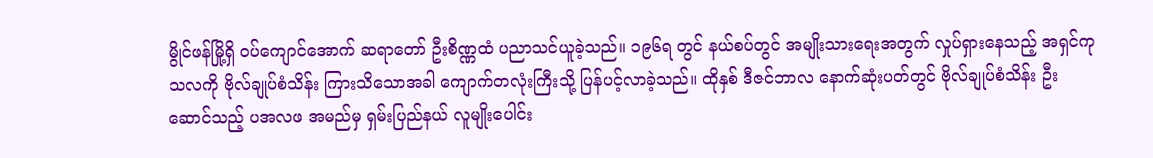မွိုင်ဖန်မြို့ရှိ ဝပ်ကျောင်အောက် ဆရာတော် ဦးစိဏ္ဏထံ ပညာသင်ယူခဲ့သည်။ ၁၉၆ရ တွင် နယ်စပ်တွင် အမျိုးသားရေးအတွက် လှုပ်ရှားနေသည့် အရှင်ကုသလကို ဗိုလ်ချုပ်စံသိန်း ကြားသိသောအခါ ကျောက်တလုံးကြီးသို့ ပြန်ပင့်လာခဲ့သည်။ ထိုနှစ် ဒီဇင်ဘာလ နောက်ဆုံးပတ်တွင် ဗိုလ်ချုပ်စံသိန်း ဦးဆောင်သည့် ပအလဖ အမည်မှ ရှမ်းပြည်နယ် လူမျိုးပေါင်း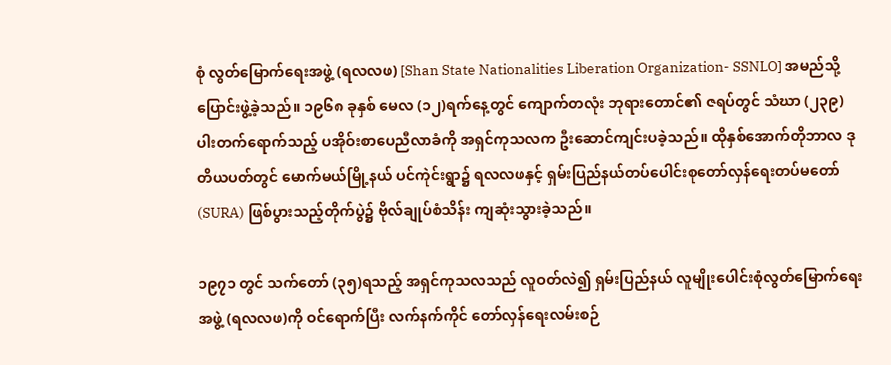စုံ လွတ်မြောက်ရေးအဖွဲ့ (ရလလဖ) [Shan State Nationalities Liberation Organization- SSNLO] အမည်သို့ ပြောင်းဖွဲ့ခဲ့သည်။ ၁၉၆၈ ခုနှစ် မေလ (၁၂)ရက်နေ့တွင် ကျောက်တလုံး ဘုရားတောင်၏ ဇရပ်တွင် သံဃာ (၂၃၉)ပါးတက်ရောက်သည့် ပအိုဝ်းစာပေညီလာခံကို အရှင်ကုသလက ဦးဆောင်ကျင်းပခဲ့သည်။ ထိုနှစ်အောက်တိုဘာလ ဒုတိယပတ်တွင် မောက်မယ်မြို့နယ် ပင်ကုဲင်းရွာ၌ ရလလဖနှင့် ရှမ်းပြည်နယ်တပ်ပေါင်းစုတော်လှန်ရေးတပ်မတော် (SURA) ဖြစ်ပွားသည့်တိုက်ပွဲ၌ ဗိုလ်ချုပ်စံသိန်း ကျဆုံးသွားခဲ့သည်။

၁၉၇၁ တွင် သက်တော် (၃၅)ရသည့် အရှင်ကုသလသည် လူဝတ်လဲ၍ ရှမ်းပြည်နယ် လူမျိုးပေါင်းစုံလွတ်မြောက်ရေးအဖွဲ့ (ရလလဖ)ကို ဝင်ရောက်ပြီး လက်နက်ကိုင် တော်လှန်ရေးလမ်းစဉ်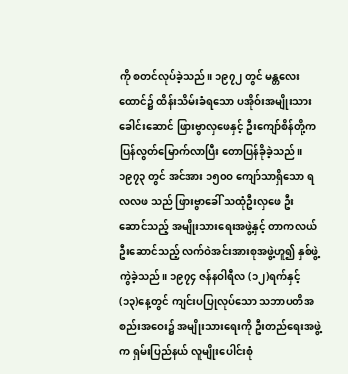ကို စတင်လုပ်ခဲ့သည်။ ၁၉၇၂ တွင် မန္တလေးထောင်၌ ထိန်းသိမ်းခံရသော ပအိုဝ်းအမျိုးသား ခေါင်းဆောင် ဖြားဗွာလှဖေနှင့် ဦးကျော်စိန်တို့က ပြန်လွတ်မြောက်လာပြီး တောပြန်ခိုခဲ့သည်။ ၁၉၇၃ တွင် အင်အား ၁၅၀ဝ ကျော်သာရှိသော ရလလဖ သည် ဖြားဗွာခေါ် သထုံဦးလှဖေ ဦးဆောင်သည့် အမျိုးသားရေးအဖွဲ့နှင့် တာကလယ်ဦးဆောင်သည့် လက်ဝဲအင်းအားစုအဖွဲ့ဟူ၍ နှစ်ဖွဲ့ကွဲခဲ့သည်။ ၁၉၇၄ ဇန်နဝါရီလ (၁၂)ရက်နှင့် (၁၃)နေ့တွင် ကျင်းပပြုလုပ်သော သဘာပတိအစည်းအဝေး၌ အမျိုးသားရေးကို ဦးတည်ရေးအဖွဲ့က ရှမ်းပြည်နယ် လူမျိုးပေါင်းစုံ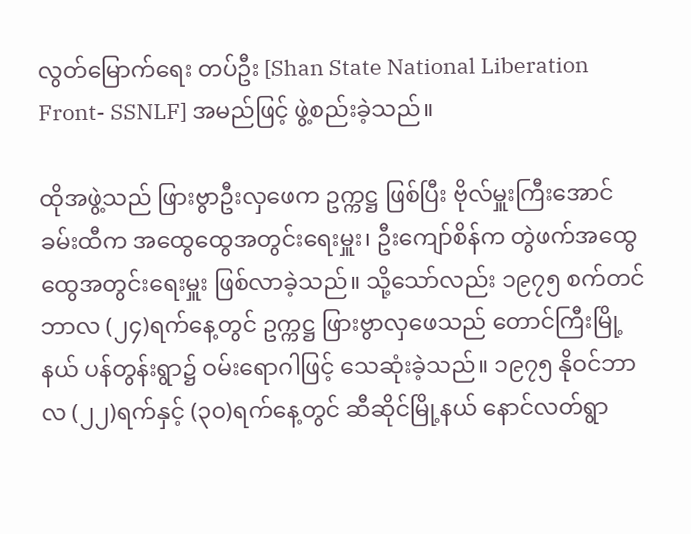လွတ်မြောက်ရေး တပ်ဦး [Shan State National Liberation Front- SSNLF] အမည်ဖြင့် ဖွဲ့စည်းခဲ့သည်။

ထိုအဖွဲ့သည် ဖြားဗွာဦးလှဖေက ဥက္ကဋ္ဌ ဖြစ်ပြီး ဗိုလ်မှူးကြီးအောင်ခမ်းထီက အထွေထွေအတွင်းရေးမှူး၊ ဦးကျော်စိန်က တွဲဖက်အထွေထွေအတွင်းရေးမှူး ဖြစ်လာခဲ့သည်။ သို့သော်လည်း ၁၉၇၅ စက်တင်ဘာလ (၂၄)ရက်နေ့တွင် ဥက္ကဋ္ဌ ဖြားဗွာလှဖေသည် တောင်ကြီးမြို့နယ် ပန်တွန်းရွာ၌ ဝမ်းရောဂါဖြင့် သေဆုံးခဲ့သည်။ ၁၉၇၅ နိုဝင်ဘာလ (၂၂)ရက်နှင့် (၃၀)ရက်နေ့တွင် ဆီဆိုင်မြို့နယ် နောင်လတ်ရွာ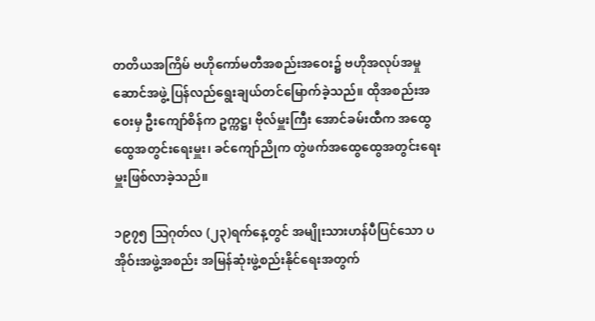တတိယအကြိမ် ဗဟိုကော်မတီအစည်းအဝေး၌ ဗဟိုအလုပ်အမှုဆောင်အဖွဲ့ ပြန်လည်ရွေးချယ်တင်မြောက်ခဲ့သည်။ ထိုအစည်းအဝေးမှ ဦးကျော်စိန်က ဥက္ကဋ္ဌ၊ ဗိုလ်မှူးကြီး အောင်ခမ်းထီက အထွေထွေအတွင်းရေးမှူး၊ ခင်ကျော်ညိုက တွဲဖက်အထွေထွေအတွင်းရေးမှူးဖြစ်လာခဲ့သည်။

၁၉၇၅ ဩဂုတ်လ (၂၃)ရက်နေ့တွင် အမျိုးသားဟန်ပီပြင်သော ပအိုဝ်းအဖွဲ့အစည်း အမြန်ဆုံးဖွဲ့စည်းနိုင်ရေးအတွက်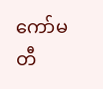ကော်မတီ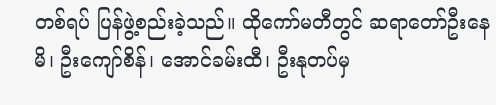တစ်ရပ် ပြန်ဖွဲ့စည်းခဲ့သည်။ ထိုကော်မတီတွင် ဆရာတော်ဦးနေမိ၊ ဦးကျော်စိန်၊ အောင်ခမ်းထီ၊ ဦးနုတပ်မှ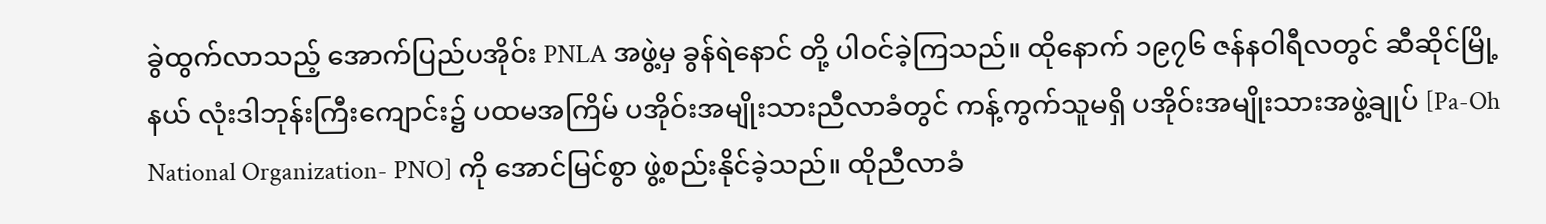ခွဲထွက်လာသည့် အောက်ပြည်ပအိုဝ်း PNLA အဖွဲ့မှ ခွန်ရဲနောင် တို့ ပါဝင်ခဲ့ကြသည်။ ထိုနောက် ၁၉၇၆ ဇန်နဝါရီလတွင် ဆီဆိုင်မြို့နယ် လုံးဒါဘုန်းကြီးကျောင်း၌ ပထမအကြိမ် ပအိုဝ်းအမျိုးသားညီလာခံတွင် ကန့်ကွက်သူမရှိ ပအိုဝ်းအမျိုးသားအဖွဲ့ချုပ် [Pa-Oh National Organization- PNO] ကို အောင်မြင်စွာ ဖွဲ့စည်းနိုင်ခဲ့သည်။ ထိုညီလာခံ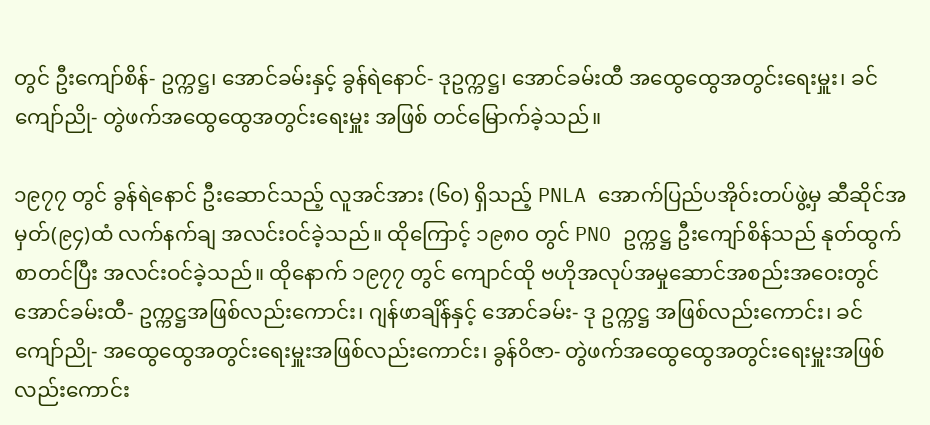တွင် ဦးကျော်စိန်- ဥက္ကဋ္ဌ၊ အောင်ခမ်းနှင့် ခွန်ရဲနောင်- ဒုဥက္ကဋ္ဌ၊ အောင်ခမ်းထီ အထွေထွေအတွင်းရေးမှူး၊ ခင်ကျော်ညို- တွဲဖက်အထွေထွေအတွင်းရေးမှူး အဖြစ် တင်မြောက်ခဲ့သည်။

၁၉၇၇ တွင် ခွန်ရဲနောင် ဦးဆောင်သည့် လူအင်အား (၆၀) ရှိသည့် PNLA အောက်ပြည်ပအိုဝ်းတပ်ဖွဲ့မှ ဆီဆိုင်အမှတ်(၉၄)ထံ လက်နက်ချ အလင်းဝင်ခဲ့သည်။ ထိုကြောင့် ၁၉၈၀ တွင် PNO ဥက္ကဋ္ဌ ဦးကျော်စိန်သည် နုတ်ထွက်စာတင်ပြီး အလင်းဝင်ခဲ့သည်။ ထိုနောက် ၁၉၇၇ တွင် ကျောင်ထို ဗဟိုအလုပ်အမှုဆောင်အစည်းအဝေးတွင် အောင်ခမ်းထီ- ဥက္ကဋ္ဌအဖြစ်လည်းကောင်း၊ ဂျန်ဖာချိန်နှင့် အောင်ခမ်း- ဒု ဥက္ကဋ္ဌ အဖြစ်လည်းကောင်း၊ ခင်ကျော်ညို- အထွေထွေအတွင်းရေးမှူးအဖြစ်လည်းကောင်း၊ ခွန်ဝိဇာ- တွဲဖက်အထွေထွေအတွင်းရေးမှူးအဖြစ်လည်းကောင်း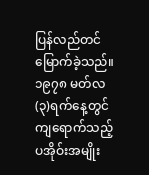ပြန်လည်တင်မြောက်ခဲ့သည်။ ၁၉၇၈ မတ်လ (၃)ရက်နေ့တွင် ကျရောက်သည့် ပအိုဝ်းအမျိုး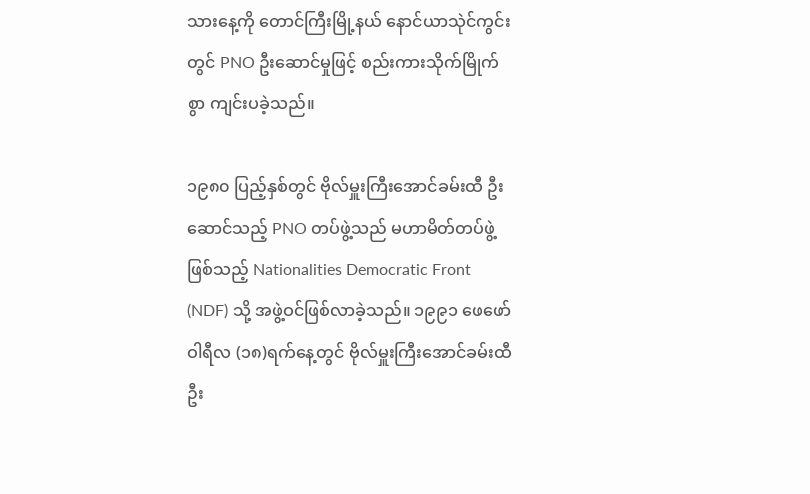သားနေ့ကို တောင်ကြီးမြို့နယ် နောင်ယာသုဲင်ကွင်းတွင် PNO ဦးဆောင်မှုဖြင့် စည်းကားသိုက်မြိုက်စွာ ကျင်းပခဲ့သည်။

၁၉၈၀ ပြည့်နှစ်တွင် ဗိုလ်မှူးကြီးအောင်ခမ်းထီ ဦးဆောင်သည့် PNO တပ်ဖွဲ့သည် မဟာမိတ်တပ်ဖွဲ့ဖြစ်သည့် Nationalities Democratic Front (NDF) သို့ အဖွဲ့ဝင်ဖြစ်လာခဲ့သည်။ ၁၉၉၁ ဖေဖော်ဝါရီလ (၁၈)ရက်နေ့တွင် ဗိုလ်မှူးကြီးအောင်ခမ်းထီ ဦး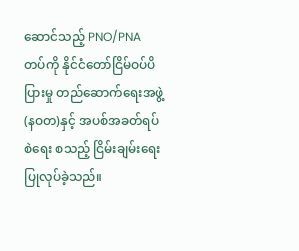ဆောင်သည့် PNO/PNA တပ်ကို နိုင်ငံတော်ငြိမ်ဝပ်ပိပြားမှု တည်ဆောက်ရေးအဖွဲ့ (နဝတ)နှင့် အပစ်အခတ်ရပ်စဲရေး စသည့် ငြိမ်းချမ်းရေးပြုလုပ်ခဲ့သည်။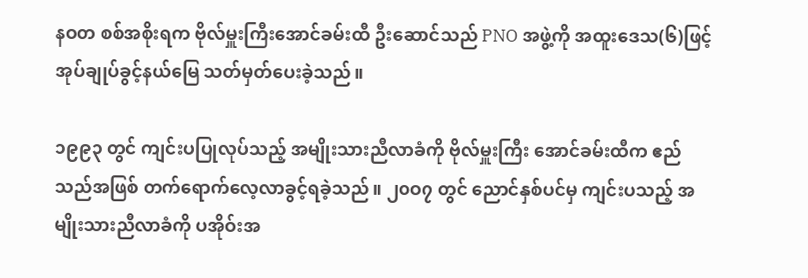နဝတ စစ်အစိုးရက ဗိုလ်မှူးကြီးအောင်ခမ်းထီ ဦးဆောင်သည် PNO အဖွဲ့ကို အထူးဒေသ(၆)ဖြင့် အုပ်ချုပ်ခွင့်နယ်မြေ သတ်မှတ်ပေးခဲ့သည်။

၁၉၉၃ တွင် ကျင်းပပြုလုပ်သည့် အမျိုးသားညီလာခံကို ဗိုလ်မှူးကြီး အောင်ခမ်းထီက ဧည်သည်အဖြစ် တက်ရောက်လေ့လာခွင့်ရခဲ့သည်။ ၂၀ဝ၇ တွင် ညောင်နှစ်ပင်မှ ကျင်းပသည့် အမျိုးသားညီလာခံကို ပအိုဝ်းအ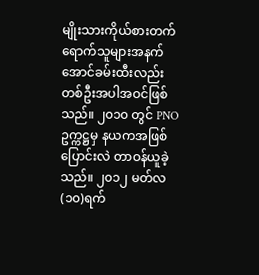မျိုးသားကိုယ်စားတက်ရောက်သူများအနက် အောင်ခမ်းထီးလည်း တစ်ဦးအပါအဝင်ဖြစ်သည်။ ၂၀၁၀ တွင် PNO ဥက္ကဋ္ဌမှ နယကအဖြစ် ပြောင်းလဲ တာဝန်ယူခဲ့သည်။ ၂၀၁၂ မတ်လ (၁၀)ရက်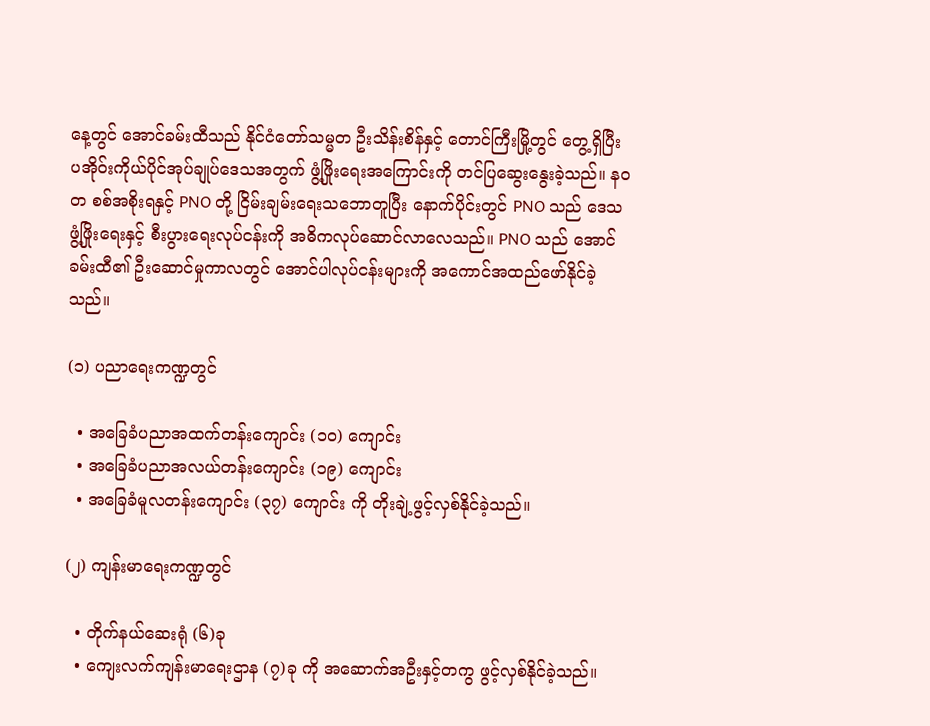နေ့တွင် အောင်ခမ်းထီသည် နိုင်ငံတော်သမ္မတ ဦးသိန်းစိန်နှင့် တောင်ကြီးမြို့တွင် တွေ့ရှိပြီး ပအိုဝ်းကိုယ်ပိုင်အုပ်ချုပ်ဒေသအတွက် ဖွံ့ဖြိုးရေးအကြောင်းကို တင်ပြဆွေးနွေးခဲ့သည်။ နဝတ စစ်အစိုးရနှင့် PNO တို့ ငြိမ်းချမ်းရေးသဘောတူပြီး နောက်ပိုင်းတွင် PNO သည် ဒေသဖွံ့ဖြိုးရေးနှင့် စီးပွားရေးလုပ်ငန်းကို အဓိကလုပ်ဆောင်လာလေသည်။ PNO သည် အောင်ခမ်းထီ၏ ဦးဆောင်မှုကာလတွင် အောင်ပါလုပ်ငန်းများကို အကောင်အထည်ဖော်နိုင်ခဲ့သည်။

(၁) ပညာရေးကဏ္ဍတွင်

  • အခြေခံပညာအထက်တန်းကျောင်း (၁၀) ကျောင်း
  • အခြေခံပညာအလယ်တန်းကျောင်း (၁၉) ကျောင်း
  • အခြေခံမူလတန်းကျောင်း (၃၇) ကျောင်း ကို တိုးချဲ့ဖွင့်လှစ်နိုင်ခဲ့သည်။

(၂) ကျန်းမာရေးကဏ္ဍတွင်

  • တိုက်နယ်ဆေးရုံ (၆)ခု
  • ကျေးလက်ကျန်းမာရေးဌာန (၇)ခု ကို အဆောက်အဦးနှင့်တကွ ဖွင့်လှစ်နိုင်ခဲ့သည်။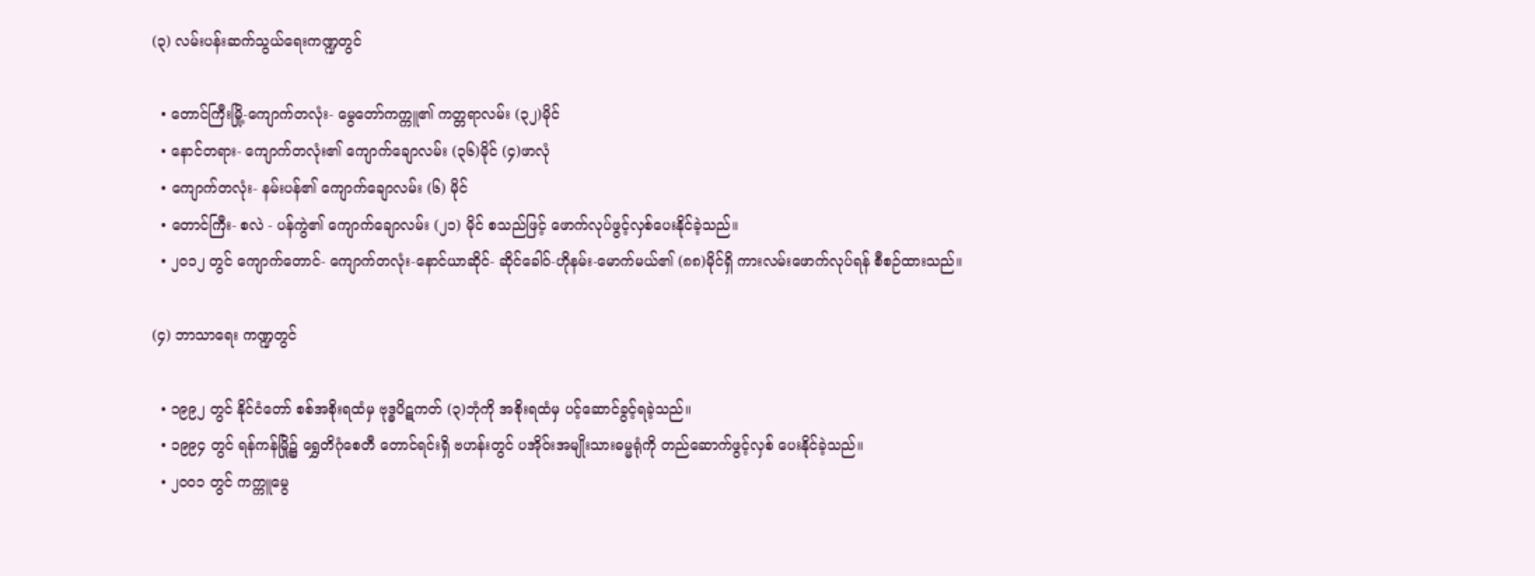(၃) လမ်းပန်းဆက်သွယ်ရေးကဏ္ဍတွင်

  • တောင်ကြီးမြို့-ကျောက်တလုံး- မွေတော်ကက္ကူ၏ ကတ္တရာလမ်း (၃၂)မိုင်
  • နောင်တရား- ကျောက်တလုံး၏ ကျောက်ချောလမ်း (၃၆)မိုင် (၄)ဖာလုံ
  • ကျောက်တလုံး- နမ်းပန်၏ ကျောက်ချောလမ်း (၆) မိုင်
  • တောင်ကြီး- စလဲ - ပန်ကွဲ၏ ကျောက်ချောလမ်း (၂၁) မိုင် စသည်ဖြင့် ဖောက်လုပ်ဖွင့်လှစ်ပေးနိုင်ခဲ့သည်။
  • ၂၀၁၂ တွင် ကျောက်တောင်- ကျောက်တလုံး-နောင်ယာဆိုင်- ဆိုင်ခေါဝ်-ဟိုနမ်း-မောက်မယ်၏ (၈၈)မိုင်ရှိ ကားလမ်းဖောက်လုပ်ရန် စီစဉ်ထားသည်။

(၄) ဘာသာရေး ကဏ္ဍတွင်

  • ၁၉၉၂ တွင် နိုင်ငံတော် စစ်အစိုးရထံမှ ဗုဒ္ဓပိဋကတ် (၃)ဘုံကို အစိုးရထံမှ ပင့်ဆောင်ခွင့်ရခဲ့သည်။
  • ၁၉၉၄ တွင် ရန်ကန်မြို့၌ ရွှေတိဂုံစေတီ တောင်ရင်းရှိ ဗဟန်းတွင် ပအိုဝ်းအမျိုးသားဓမ္မရုံကို တည်ဆောက်ဖွင့်လှစ် ပေးနိုင်ခဲ့သည်။
  • ၂၀ဝ၁ တွင် ကက္ကူမွေ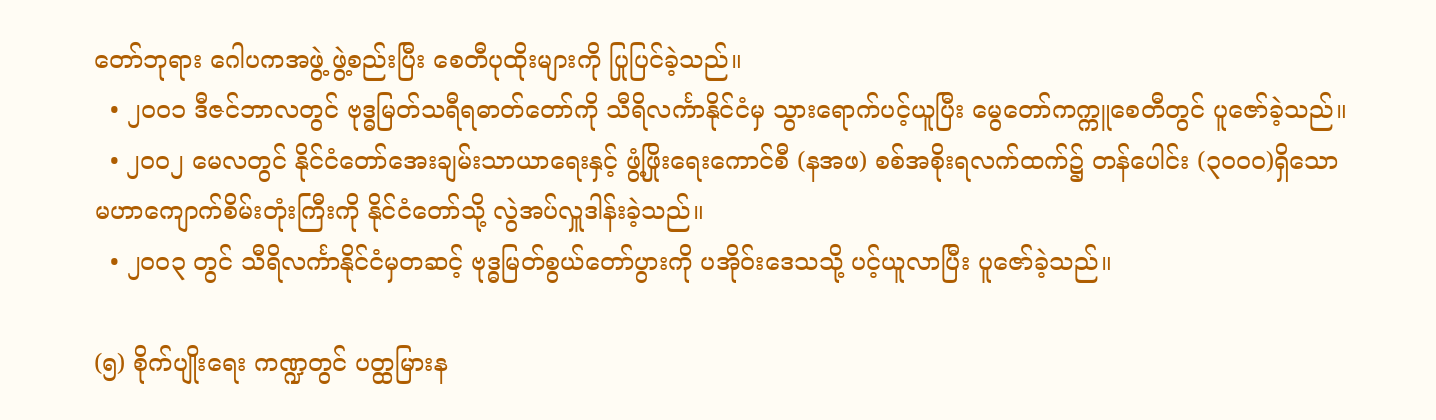တော်ဘုရား ဂေါပကအဖွဲ့ ဖွဲ့စည်းပြီး စေတီပုထိုးများကို ပြုပြင်ခဲ့သည်။
  • ၂၀ဝ၁ ဒီဇင်ဘာလတွင် ဗုဒ္ဓမြတ်သရီရဓာတ်တော်ကို သီရိလင်္ကာနိုင်ငံမှ သွားရောက်ပင့်ယူပြီး မွေတော်ကက္ကူစေတီတွင် ပူဇော်ခဲ့သည်။
  • ၂၀ဝ၂ မေလတွင် နိုင်ငံတော်အေးချမ်းသာယာရေးနှင့် ဖွံ့ဖြိုးရေးကောင်စီ (နအဖ) စစ်အစိုးရလက်ထက်၌ တန်ပေါင်း (၃၀ဝ၀)ရှိသော မဟာကျောက်စိမ်းတုံးကြီးကို နိုင်ငံတော်သို့ လွဲအပ်လှူဒါန်းခဲ့သည်။
  • ၂၀ဝ၃ တွင် သီရိလင်္ကာနိုင်ငံမှတဆင့် ဗုဒ္ဓမြတ်စွယ်တော်ပွားကို ပအိုဝ်းဒေသသို့ ပင့်ယူလာပြီး ပူဇော်ခဲ့သည်။

(၅) စိုက်ပျိုးရေး ကဏ္ဍတွင် ပတ္ထမြားန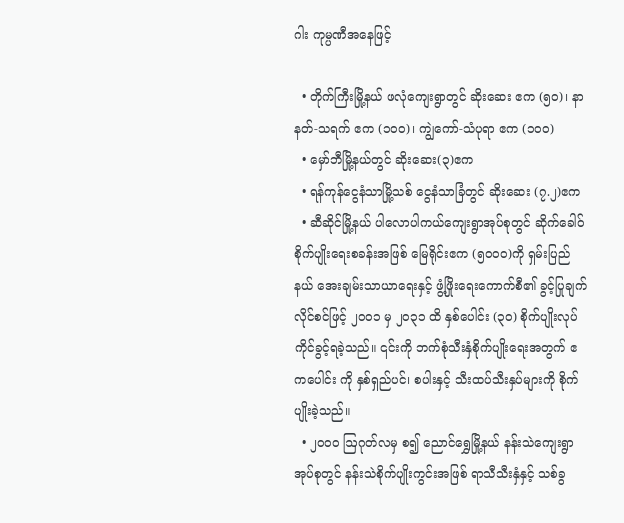ဂါး ကုမ္ပဏီအနေဖြင့်

  • တိုက်ကြီးမြို့နယ် ဖလုံကျေးရွာတွင် ဆိုးဆေး ဧက (၅၀)၊ နာနတ်-သရက် ဧက (၁၀ဝ)၊ ကျွဲကော်-သံပုရာ ဧက (၁၀ဝ)
  • မှော်ဘီမြို့နယ်တွင် ဆိုးဆေး(၃)ဧက
  • ရန်ကုန်ငွေနံသာမြို့သစ် ငွေနံသာခြံတွင် ဆိုးဆေး (၇.၂)ဧက
  • ဆီဆိုင်မြို့နယ် ပါလောပါကယ်ကျေးရွာအုပ်စုတွင် ဆိုက်ခေါဝ်စိုက်ပျိုးရေးစခန်းအဖြစ် မြေရိုင်းဧက (၅၀ဝ၀)ကို ရှမ်းပြည်နယ် အေးချမ်းသာယာရေးနှင့် ဖွံ့ဖြိုးရေးကောက်စီ၏ ခွင့်ပြုချက်လိုင်စင်ဖြင့် ၂၀ဝ၁ မှ ၂၀၃၁ ထိ နှစ်ပေါင်း (၃၀) စိုက်ပျိုးလုပ်ကိုင်ခွင့်ရခဲ့သည်။ ၎င်းကို ဘက်စုံသီးနှံစိုက်ပျိုးရေးအတွက် ဧကပေါင်း ကို နှစ်ရှည်ပင်၊ စပါးနှင့် သီးထပ်သီးနှပ်များကို စိုက်ပျိုးခဲ့သည်။
  • ၂၀ဝ၀ ဩဂုတ်လမှ စ၍ ညောင်ရွှေမြို့နယ် နန်းသဲကျေးရွာအုပ်စုတွင် နန်းသဲစိုက်ပျိုးကွင်းအဖြစ် ရာသီသီးနှံနှင့် သစ်ခွ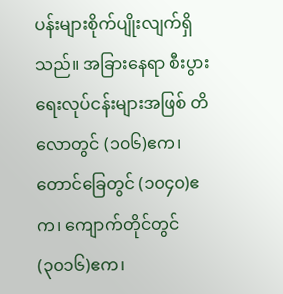ပန်းများစိုက်ပျိုးလျက်ရှိသည်။ အခြားနေရာ စီးပွားရေးလုပ်ငန်းများအဖြစ် တိလောတွင် (၁၀၆)ဧက၊ တောင်ခြေတွင် (၁၀၄၀)ဧက၊ ကျောက်တိုင်တွင် (၃၀၁၆)ဧက၊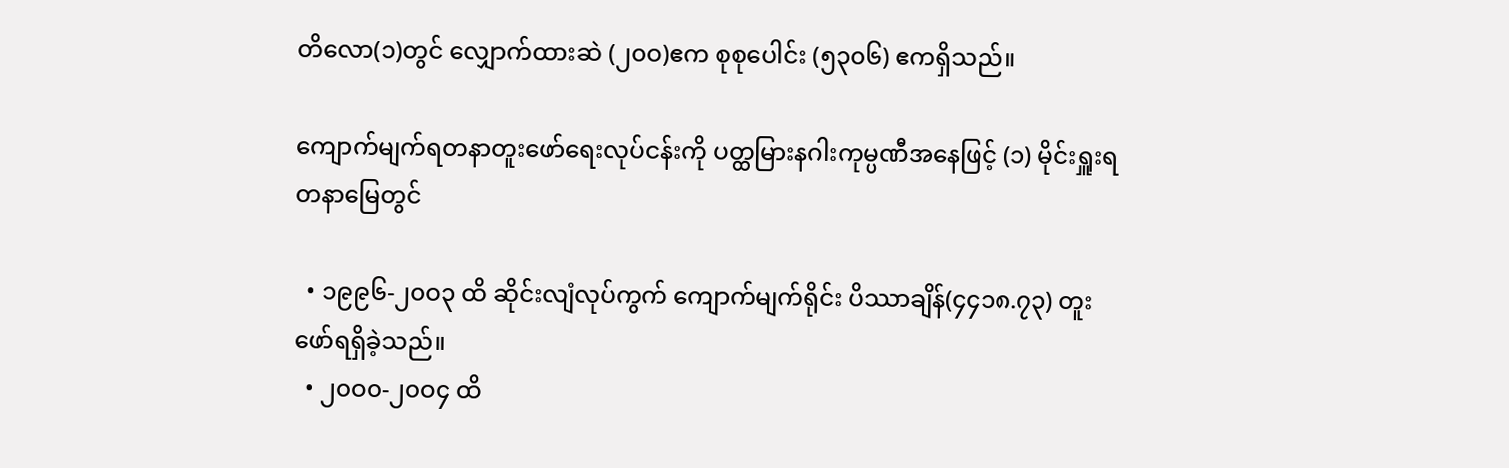တိလော(၁)တွင် လျှောက်ထားဆဲ (၂၀ဝ)ဧက စုစုပေါင်း (၅၃၀၆) ဧကရှိသည်။

ကျောက်မျက်ရတနာတူးဖော်ရေးလုပ်ငန်းကို ပတ္ထမြားနဂါးကုမ္ပဏီအနေဖြင့် (၁) မိုင်းရှူးရတနာမြေတွင်

  • ၁၉၉၆-၂၀ဝ၃ ထိ ဆိုင်းလျံလုပ်ကွက် ကျောက်မျက်ရိုင်း ပိဿာချိန်(၄၄၁၈.၇၃) တူးဖော်ရရှိခဲ့သည်။
  • ၂၀ဝ၀-၂၀ဝ၄ ထိ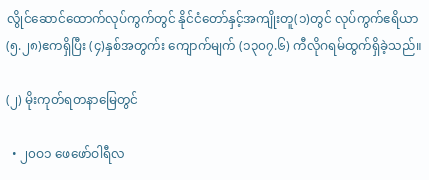လွိုင်ဆောင်ထောက်လုပ်ကွက်တွင် နိုင်ငံတော်နှင့်အကျိုးတူ(၁)တွင် လုပ်ကွက်ဧရိယာ (၅.၂၈)ဧကရှိပြီး (၄)နှစ်အတွက်း ကျောက်မျက် (၁၃၀၇.၆) ကီလိုဂရမ်ထွက်ရှိခဲ့သည်။

(၂) မိုးကုတ်ရတနာမြေတွင်

  • ၂၀ဝ၁ ဖေဖော်ဝါရီလ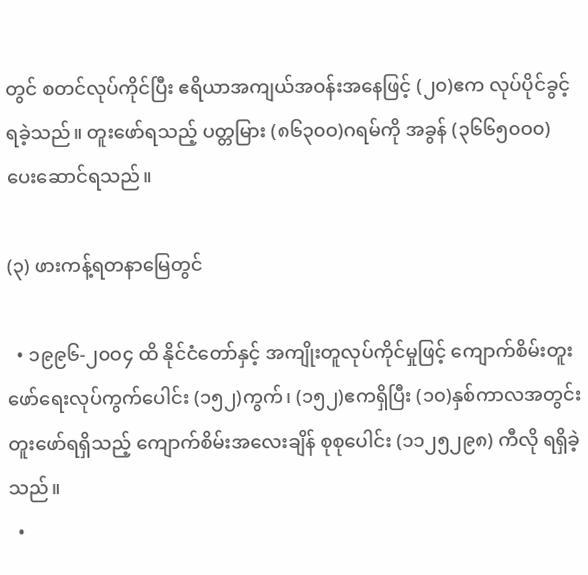တွင် စတင်လုပ်ကိုင်ပြီး ဧရိယာအကျယ်အဝန်းအနေဖြင့် (၂၀)ဧက လုပ်ပိုင်ခွင့်ရခဲ့သည်။ တူးဖော်ရသည့် ပတ္တမြား (၈၆၃၀ဝ)ဂရမ်ကို အခွန် (၃၆၆၅၀ဝ၀) ပေးဆောင်ရသည်။

(၃) ဖားကန့်ရတနာမြေတွင်

  • ၁၉၉၆-၂၀ဝ၄ ထိ နိုင်ငံတော်နှင့် အကျိုးတူလုပ်ကိုင်မှုဖြင့် ကျောက်စိမ်းတူးဖော်ရေးလုပ်ကွက်ပေါင်း (၁၅၂)ကွက်၊ (၁၅၂)ဧကရှိပြီး (၁၀)နှစ်ကာလအတွင်း တူးဖော်ရရှိသည့် ကျောက်စိမ်းအလေးချိန် စုစုပေါင်း (၁၁၂၅၂၉၈) ကီလို ရရှိခဲ့သည်။
  •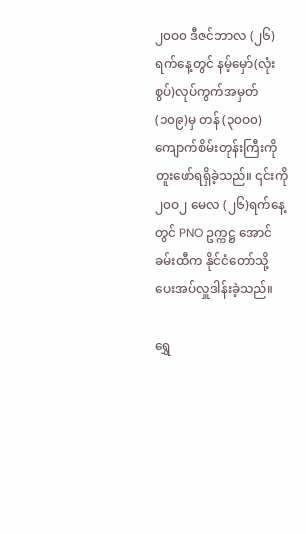၂၀ဝ၀ ဒီဇင်ဘာလ (၂၆)ရက်နေ့တွင် နမ့်မှော်(လုံးစွပ်)လုပ်ကွက်အမှတ် (၁၀၉)မှ တန် (၃၀ဝ၀) ကျောက်စိမ်းတုန်းကြီးကို တူးဖော်ရရှိခဲ့သည်။ ၎င်းကို ၂၀ဝ၂ မေလ (၂၆)ရက်နေ့တွင် PNO ဥက္ကဋ္ဌ အောင်ခမ်းထီက နိုင်ငံတော်သို့ ပေးအပ်လှူဒါန်းခဲ့သည်။

ရွှေ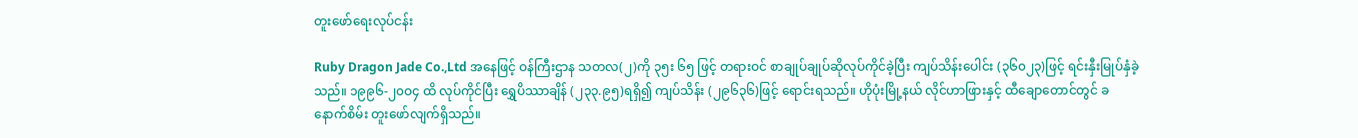တူးဖော်ရေးလုပ်ငန်း

Ruby Dragon Jade Co.,Ltd အနေဖြင့် ဝန်ကြီးဌာန သတလ(၂)ကို ၃၅း ၆၅ ဖြင့် တရားဝင် စာချုပ်ချုပ်ဆိုလုပ်ကိုင်ခဲ့ပြီး ကျပ်သိန်းပေါင်း (၃၆၀၂၃)ဖြင့် ရင်းနှီးမြုပ်နှံခဲ့သည်။ ၁၉၉၆-၂၀ဝ၄ ထိ လုပ်ကိုင်ပြီး ရွှေပိဿာချိန် (၂၃၃.၉၅)ရရှိ၍ ကျပ်သိန်း (၂၉၆၃၆)ဖြင့် ရောင်းရသည်။ ဟိုပုံးမြို့နယ် လိုင်ဟာဖြားနှင့် ထီချောတောင်တွင် ခနောက်စိမ်း တူးဖော်လျက်ရှိသည်။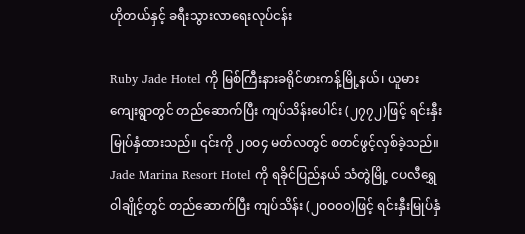ဟိုတယ်နှင့် ခရီးသွားလာရေးလုပ်ငန်း

Ruby Jade Hotel ကို မြစ်ကြီးနားခရိုင်ဖားကန့်မြို့နယ်၊ ယူမားကျေးရွာတွင် တည်ဆောက်ပြီး ကျပ်သိန်းပေါင်း (၂၇၇၂)ဖြင့် ရင်းနှီးမြုပ်နှံထားသည်။ ၎င်းကို ၂၀ဝ၄ မတ်လတွင် စတင်ဖွင့်လှစ်ခဲ့သည်။ Jade Marina Resort Hotel ကို ရခိုင်ပြည်နယ် သံတွဲမြို့ ငပလီရွှေဝါချိုင့်တွင် တည်ဆောက်ပြီး ကျပ်သိန်း (၂၀ဝ၀ဝ)ဖြင့် ရင်းနှီးမြုပ်နှံ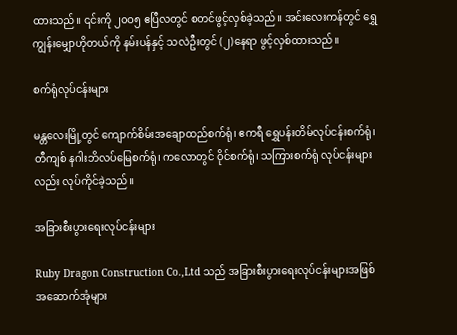ထားသည်။ ၎င်းကို ၂၀ဝ၅ ဧပြီလတွင် စတင်ဖွင့်လှစ်ခဲ့သည်။ အင်းလေးကန်တွင် ရွှေကျွန်းမျှောဟိုတယ်ကို နမ်းပန်နှင့် သလဲဦးတွင် (၂)နေရာ ဖွင့်လှစ်ထားသည်။

စက်ရုံလုပ်ငန်းများ

မန္တလေးမြို့တွင် ကျောက်စိမ်းအချောထည်စက်ရုံ၊ ဧကရီ ရွှေပန်းတိမ်လုပ်ငန်းစက်ရုံ၊ တီကျစ် နဂါးဘိလပ်မြေစက်ရုံ၊ ကလောတွင် ဝိုင်စက်ရုံ၊ သကြားစက်ရုံ လုပ်ငန်းများလည်း လုပ်ကိုင်ခဲ့သည်။

အခြားစီးပွားရေးလုပ်ငန်းများ

Ruby Dragon Construction Co.,Ltd သည် အခြားစီးပွားရေးလုပ်ငန်းများအဖြစ် အဆောက်အုံများ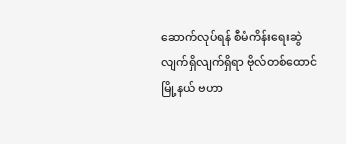ဆောက်လုပ်ရန် စီမံကိန်းရေးဆွဲ လျက်ရှိလျက်ရှိရာ ဗိုလ်တစ်ထောင်မြို့နယ် ဗဟာ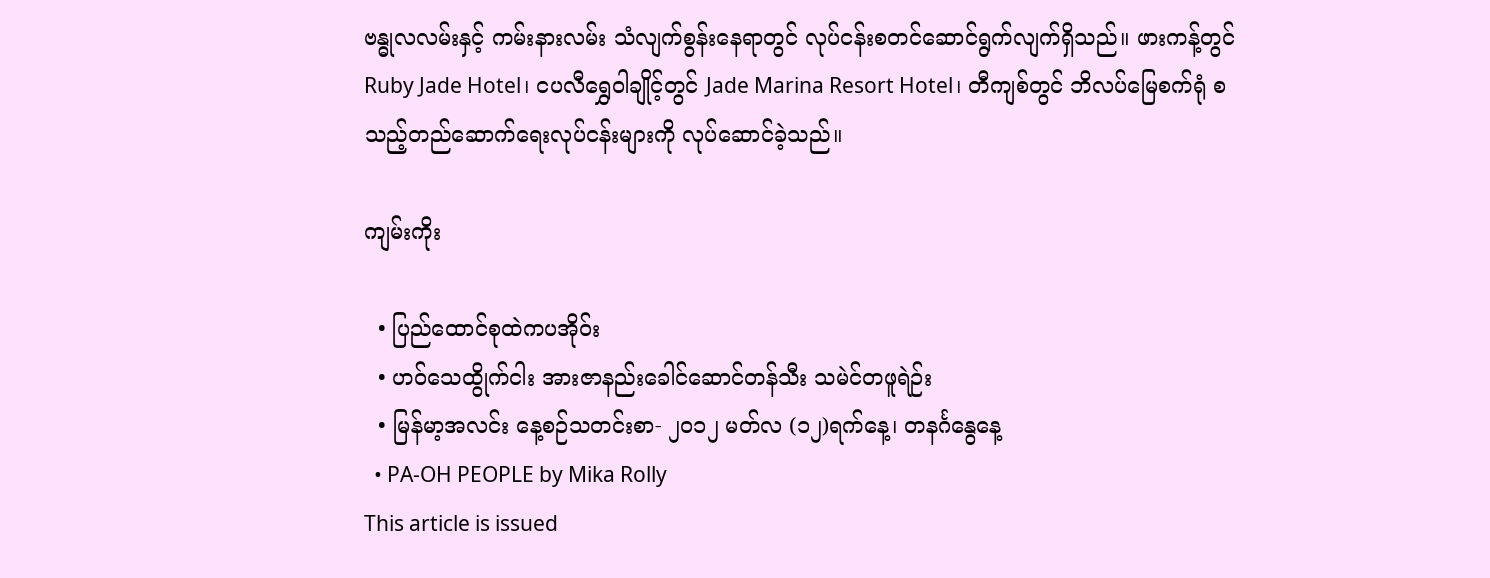ဗန္ဓုလလမ်းနှင့် ကမ်းနားလမ်း သံလျက်စွန်းနေရာတွင် လုပ်ငန်းစတင်ဆောင်ရွက်လျက်ရှိသည်။ ဖားကန့်တွင် Ruby Jade Hotel၊ ငပလီရွှေဝါချိုင့်တွင် Jade Marina Resort Hotel၊ တီကျစ်တွင် ဘိလပ်မြေစက်ရုံ စသည့်တည်ဆောက်ရေးလုပ်ငန်းများကို လုပ်ဆောင်ခဲ့သည်။

ကျမ်းကိုး

  • ပြည်ထောင်စုထဲကပအိုဝ်း
  • ဟဝ်သေထွိုက်ငါး အားဇာနည်းခေါင်ဆောင်တန်သီး သမဲင်တဖူရဲဉ်း
  • မြန်မာ့အလင်း နေ့စဉ်သတင်းစာ- ၂၀၁၂ မတ်လ (၁၂)ရက်နေ့၊ တနင်္ဂနွေနေ့
  • PA-OH PEOPLE by Mika Rolly
This article is issued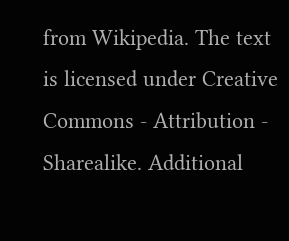from Wikipedia. The text is licensed under Creative Commons - Attribution - Sharealike. Additional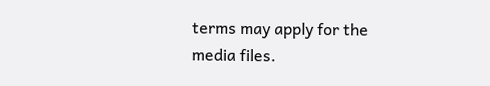terms may apply for the media files.